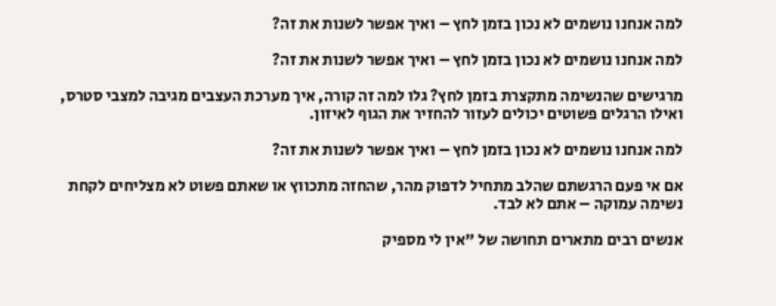למה אנחנו נושמים לא נכון בזמן לחץ – ואיך אפשר לשנות את זה?

למה אנחנו נושמים לא נכון בזמן לחץ – ואיך אפשר לשנות את זה?

מרגישים שהנשימה מתקצרת בזמן לחץ? גלו למה זה קורה, איך מערכת העצבים מגיבה למצבי סטרס, ואילו הרגלים פשוטים יכולים לעזור להחזיר את הגוף לאיזון.

למה אנחנו נושמים לא נכון בזמן לחץ – ואיך אפשר לשנות את זה?

אם אי פעם הרגשתם שהלב מתחיל לדפוק מהר, שהחזה מתכווץ או שאתם פשוט לא מצליחים לקחת נשימה עמוקה – אתם לא לבד.

אנשים רבים מתארים תחושה של "אין לי מספיק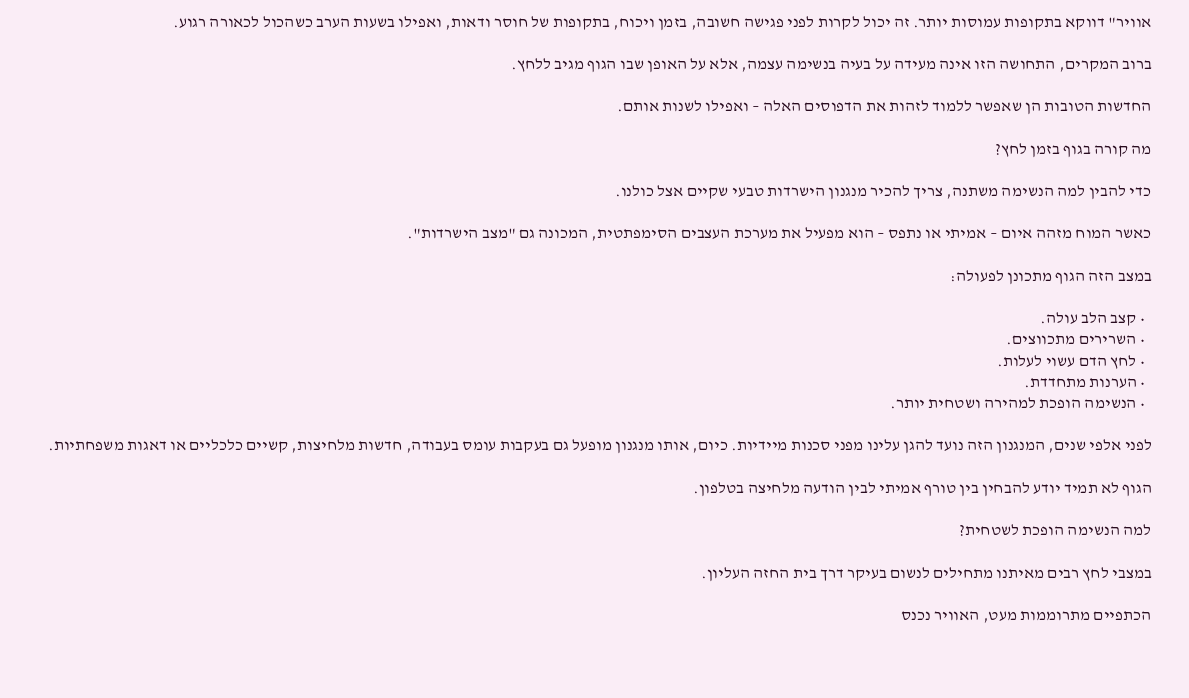אוויר" דווקא בתקופות עמוסות יותר. זה יכול לקרות לפני פגישה חשובה, בזמן ויכוח, בתקופות של חוסר ודאות, ואפילו בשעות הערב כשהכול לכאורה רגוע.

ברוב המקרים, התחושה הזו אינה מעידה על בעיה בנשימה עצמה, אלא על האופן שבו הגוף מגיב ללחץ.

החדשות הטובות הן שאפשר ללמוד לזהות את הדפוסים האלה – ואפילו לשנות אותם.

מה קורה בגוף בזמן לחץ?

כדי להבין למה הנשימה משתנה, צריך להכיר מנגנון הישרדות טבעי שקיים אצל כולנו.

כאשר המוח מזהה איום – אמיתי או נתפס – הוא מפעיל את מערכת העצבים הסימפתטית, המכונה גם "מצב הישרדות".

במצב הזה הגוף מתכונן לפעולה:

  • קצב הלב עולה.
  • השרירים מתכווצים.
  • לחץ הדם עשוי לעלות.
  • הערנות מתחדדת.
  • הנשימה הופכת למהירה ושטחית יותר.

לפני אלפי שנים, המנגנון הזה נועד להגן עלינו מפני סכנות מיידיות. כיום, אותו מנגנון מופעל גם בעקבות עומס בעבודה, חדשות מלחיצות, קשיים כלכליים או דאגות משפחתיות.

הגוף לא תמיד יודע להבחין בין טורף אמיתי לבין הודעה מלחיצה בטלפון.

למה הנשימה הופכת לשטחית?

במצבי לחץ רבים מאיתנו מתחילים לנשום בעיקר דרך בית החזה העליון.

הכתפיים מתרוממות מעט, האוויר נכנס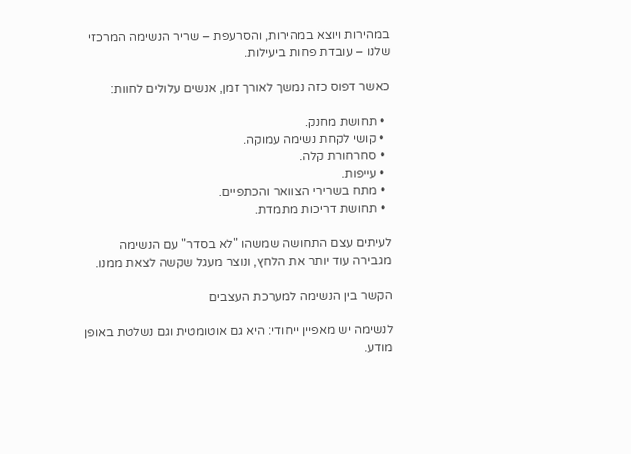במהירות ויוצא במהירות, והסרעפת – שריר הנשימה המרכזי שלנו – עובדת פחות ביעילות.

כאשר דפוס כזה נמשך לאורך זמן, אנשים עלולים לחוות:

  • תחושת מחנק.
  • קושי לקחת נשימה עמוקה.
  • סחרחורת קלה.
  • עייפות.
  • מתח בשרירי הצוואר והכתפיים.
  • תחושת דריכות מתמדת.

לעיתים עצם התחושה שמשהו "לא בסדר" עם הנשימה מגבירה עוד יותר את הלחץ, ונוצר מעגל שקשה לצאת ממנו.

הקשר בין הנשימה למערכת העצבים

לנשימה יש מאפיין ייחודי: היא גם אוטומטית וגם נשלטת באופן מודע.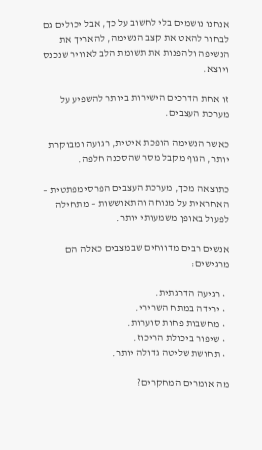אנחנו נושמים בלי לחשוב על כך, אבל יכולים גם לבחור להאט את קצב הנשימה, להאריך את הנשיפה ולהפנות את תשומת הלב לאוויר שנכנס ויוצא.

זו אחת הדרכים הישירות ביותר להשפיע על מערכת העצבים.

כאשר הנשימה הופכת איטית, רגועה ומבוקרת יותר, הגוף מקבל מסר שהסכנה חלפה.

כתוצאה מכך, מערכת העצבים הפרסימפתטית – האחראית על מנוחה והתאוששות – מתחילה לפעול באופן משמעותי יותר.

אנשים רבים מדווחים שבמצבים כאלה הם מרגישים:

  • רגיעה הדרגתית.
  • ירידה במתח השרירי.
  • מחשבות פחות סוערות.
  • שיפור ביכולת הריכוז.
  • תחושת שליטה גדולה יותר.

מה אומרים המחקרים?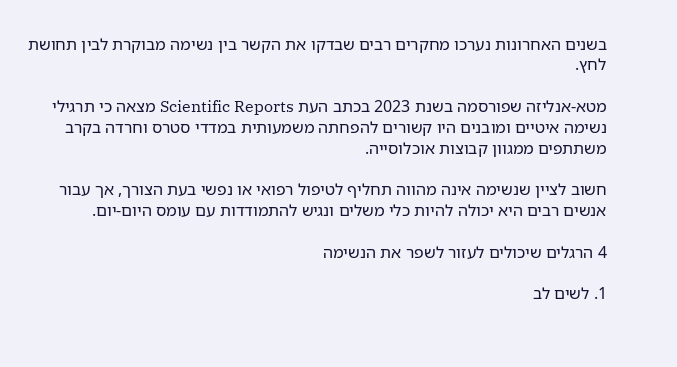בשנים האחרונות נערכו מחקרים רבים שבדקו את הקשר בין נשימה מבוקרת לבין תחושת לחץ.

מטא-אנליזה שפורסמה בשנת 2023 בכתב העת Scientific Reports מצאה כי תרגילי נשימה איטיים ומובנים היו קשורים להפחתה משמעותית במדדי סטרס וחרדה בקרב משתתפים ממגוון קבוצות אוכלוסייה.

חשוב לציין שנשימה אינה מהווה תחליף לטיפול רפואי או נפשי בעת הצורך, אך עבור אנשים רבים היא יכולה להיות כלי משלים ונגיש להתמודדות עם עומס היום-יום.

4 הרגלים שיכולים לעזור לשפר את הנשימה

1. לשים לב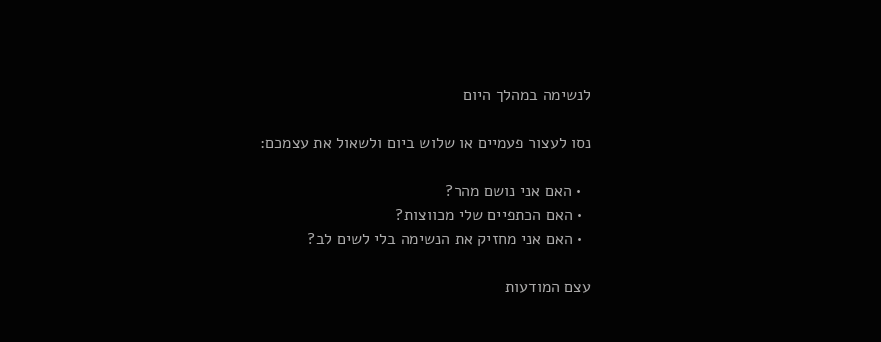לנשימה במהלך היום

נסו לעצור פעמיים או שלוש ביום ולשאול את עצמכם:

  • האם אני נושם מהר?
  • האם הכתפיים שלי מכווצות?
  • האם אני מחזיק את הנשימה בלי לשים לב?

עצם המודעות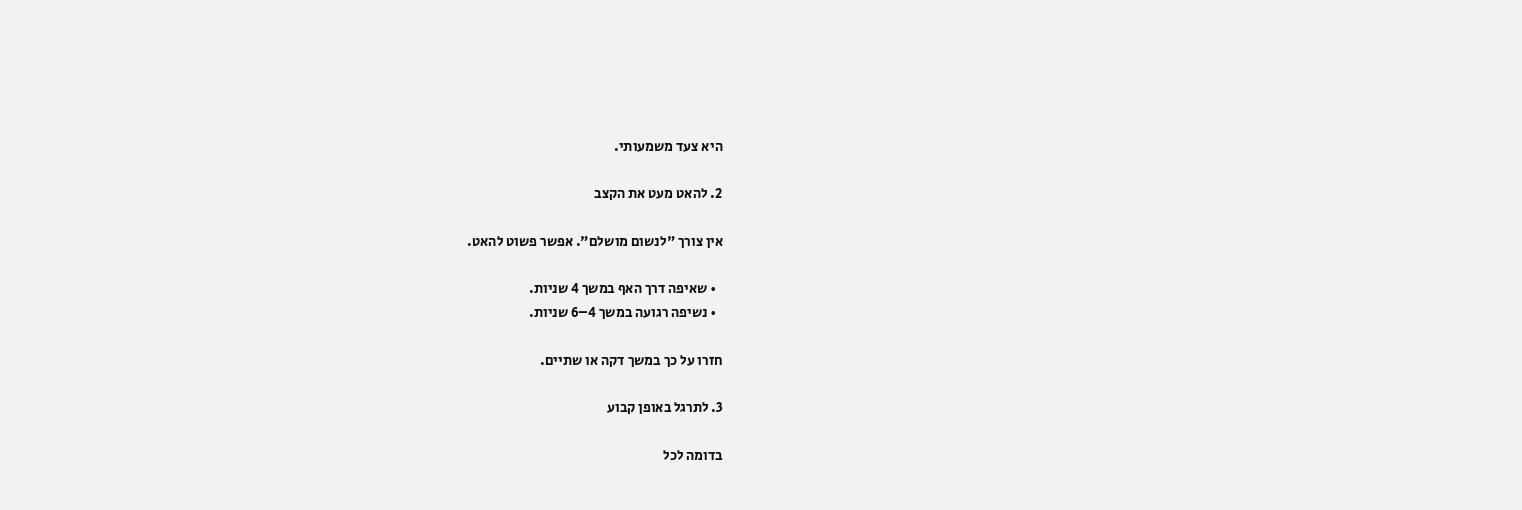היא צעד משמעותי.

2. להאט מעט את הקצב

אין צורך "לנשום מושלם". אפשר פשוט להאט.

  • שאיפה דרך האף במשך 4 שניות.
  • נשיפה רגועה במשך 4–6 שניות.

חזרו על כך במשך דקה או שתיים.

3. לתרגל באופן קבוע

בדומה לכל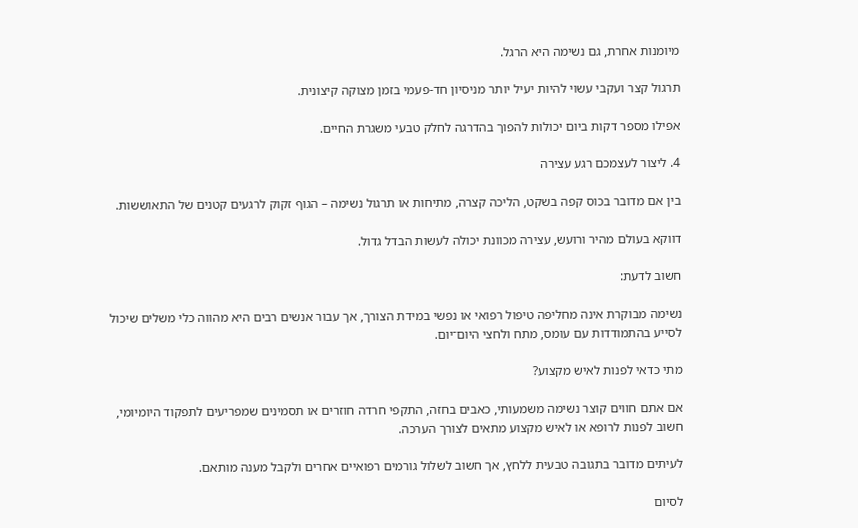מיומנות אחרת, גם נשימה היא הרגל.

תרגול קצר ועקבי עשוי להיות יעיל יותר מניסיון חד-פעמי בזמן מצוקה קיצונית.

אפילו מספר דקות ביום יכולות להפוך בהדרגה לחלק טבעי משגרת החיים.

4. ליצור לעצמכם רגע עצירה

בין אם מדובר בכוס קפה בשקט, הליכה קצרה, מתיחות או תרגול נשימה – הגוף זקוק לרגעים קטנים של התאוששות.

דווקא בעולם מהיר ורועש, עצירה מכוונת יכולה לעשות הבדל גדול.

חשוב לדעת:

נשימה מבוקרת אינה מחליפה טיפול רפואי או נפשי במידת הצורך, אך עבור אנשים רבים היא מהווה כלי משלים שיכול לסייע בהתמודדות עם עומס, מתח ולחצי היום־יום.

מתי כדאי לפנות לאיש מקצוע?

אם אתם חווים קוצר נשימה משמעותי, כאבים בחזה, התקפי חרדה חוזרים או תסמינים שמפריעים לתפקוד היומיומי, חשוב לפנות לרופא או לאיש מקצוע מתאים לצורך הערכה.

לעיתים מדובר בתגובה טבעית ללחץ, אך חשוב לשלול גורמים רפואיים אחרים ולקבל מענה מותאם.

לסיום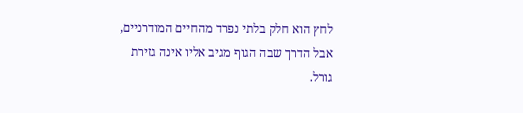לחץ הוא חלק בלתי נפרד מהחיים המודרניים, אבל הדרך שבה הגוף מגיב אליו אינה גזירת גורל.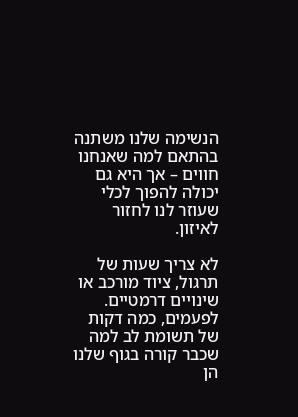הנשימה שלנו משתנה בהתאם למה שאנחנו חווים – אך היא גם יכולה להפוך לכלי שעוזר לנו לחזור לאיזון.

לא צריך שעות של תרגול, ציוד מורכב או שינויים דרמטיים. לפעמים, כמה דקות של תשומת לב למה שכבר קורה בגוף שלנו הן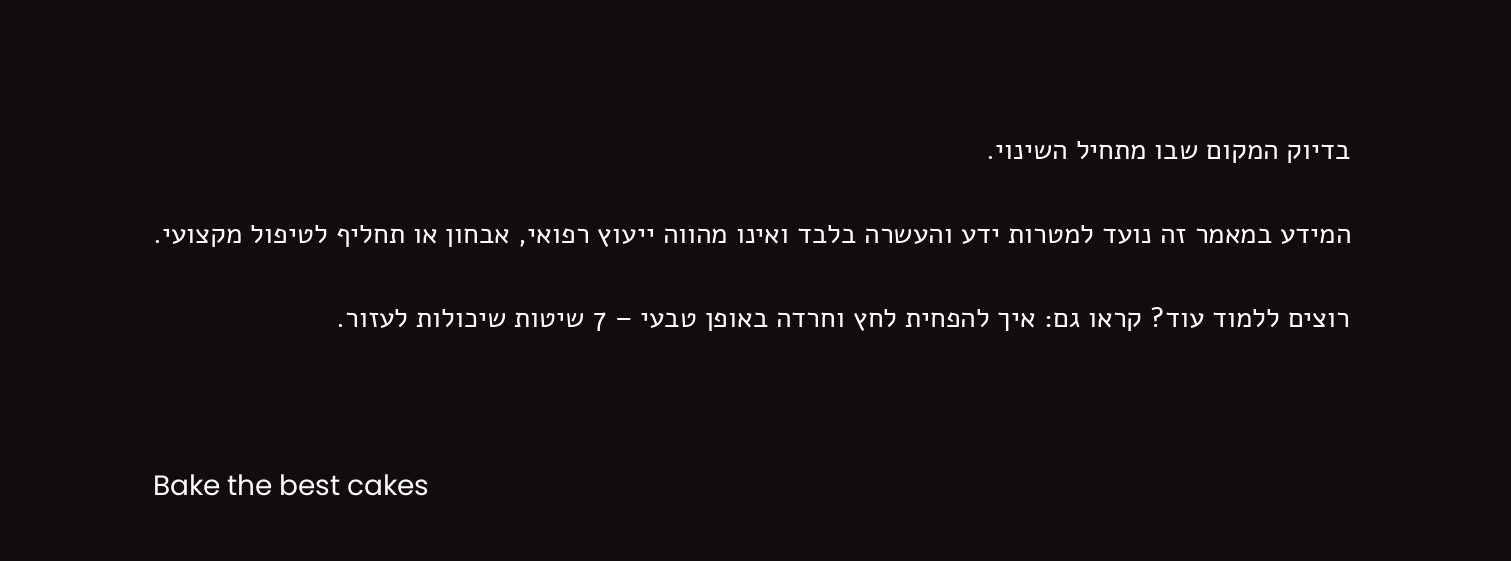בדיוק המקום שבו מתחיל השינוי.

המידע במאמר זה נועד למטרות ידע והעשרה בלבד ואינו מהווה ייעוץ רפואי, אבחון או תחליף לטיפול מקצועי.

רוצים ללמוד עוד? קראו גם: איך להפחית לחץ וחרדה באופן טבעי – 7 שיטות שיכולות לעזור.



Bake the best cakes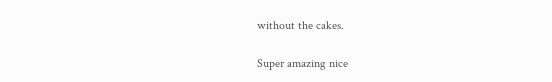without the cakes.

Super amazing nice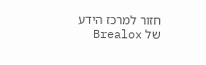חזור למרכז הידע של Brealox